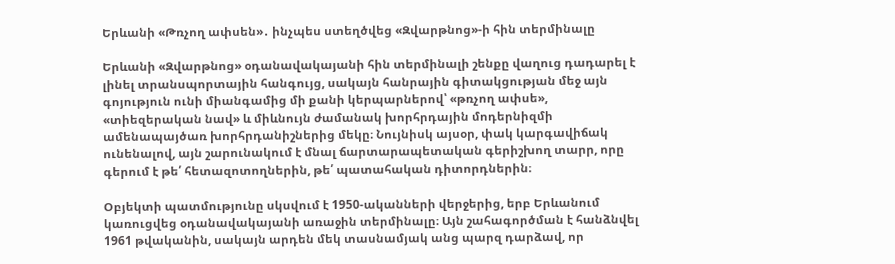Երևանի «Թռչող ափսեն»․ ինչպես ստեղծվեց «Զվարթնոց»-ի հին տերմինալը

Երևանի «Զվարթնոց» օդանավակայանի հին տերմինալի շենքը վաղուց դադարել է լինել տրանսպորտային հանգույց, սակայն հանրային գիտակցության մեջ այն գոյություն ունի միանգամից մի քանի կերպարներով՝ «թռչող ափսե», «տիեզերական նավ» և միևնույն ժամանակ խորհրդային մոդերնիզմի ամենապայծառ խորհրդանիշներից մեկը։ Նույնիսկ այսօր, փակ կարգավիճակ ունենալով, այն շարունակում է մնալ ճարտարապետական գերիշխող տարր, որը գերում է թե՛ հետազոտողներին, թե՛ պատահական դիտորդներին։

Օբյեկտի պատմությունը սկսվում է 1950-ականների վերջերից, երբ Երևանում կառուցվեց օդանավակայանի առաջին տերմինալը։ Այն շահագործման է հանձնվել 1961 թվականին, սակայն արդեն մեկ տասնամյակ անց պարզ դարձավ, որ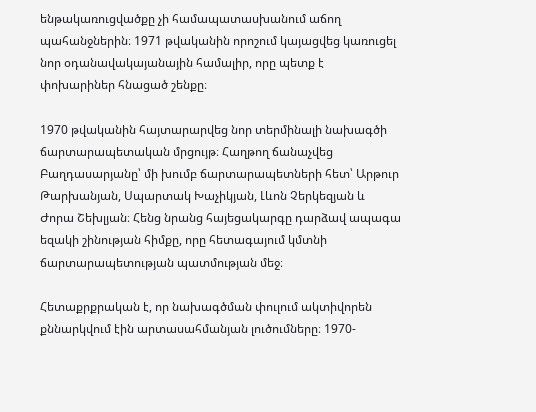ենթակառուցվածքը չի համապատասխանում աճող պահանջներին։ 1971 թվականին որոշում կայացվեց կառուցել նոր օդանավակայանային համալիր, որը պետք է փոխարիներ հնացած շենքը։

1970 թվականին հայտարարվեց նոր տերմինալի նախագծի ճարտարապետական մրցույթ։ Հաղթող ճանաչվեց Բաղդասարյանը՝ մի խումբ ճարտարապետների հետ՝ Արթուր Թարխանյան, Սպարտակ Խաչիկյան, Լևոն Չերկեզյան և Ժորա Շեխլյան։ Հենց նրանց հայեցակարգը դարձավ ապագա եզակի շինության հիմքը, որը հետագայում կմտնի ճարտարապետության պատմության մեջ։

Հետաքրքրական է, որ նախագծման փուլում ակտիվորեն քննարկվում էին արտասահմանյան լուծումները։ 1970-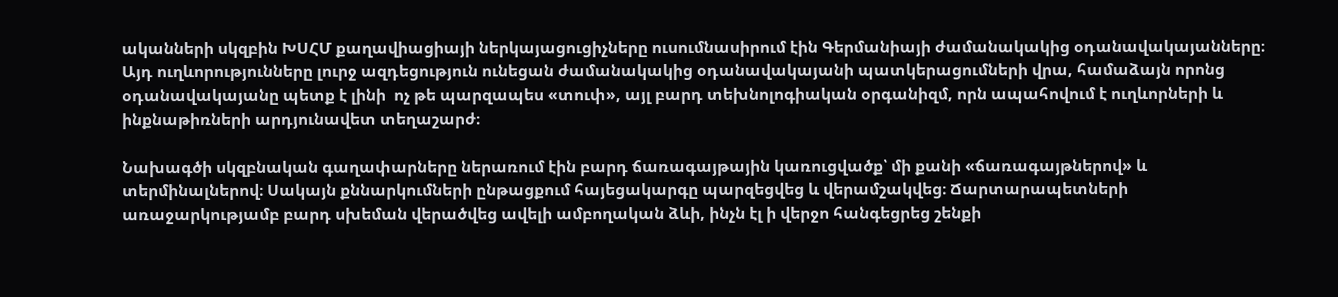ականների սկզբին ԽՍՀՄ քաղավիացիայի ներկայացուցիչները ուսումնասիրում էին Գերմանիայի ժամանակակից օդանավակայանները։ Այդ ուղևորությունները լուրջ ազդեցություն ունեցան ժամանակակից օդանավակայանի պատկերացումների վրա, համաձայն որոնց օդանավակայանը պետք է լինի  ոչ թե պարզապես «տուփ», այլ բարդ տեխնոլոգիական օրգանիզմ, որն ապահովում է ուղևորների և ինքնաթիռների արդյունավետ տեղաշարժ։

Նախագծի սկզբնական գաղափարները ներառում էին բարդ ճառագայթային կառուցվածք՝ մի քանի «ճառագայթներով» և տերմինալներով։ Սակայն քննարկումների ընթացքում հայեցակարգը պարզեցվեց և վերամշակվեց։ Ճարտարապետների առաջարկությամբ բարդ սխեման վերածվեց ավելի ամբողական ձևի, ինչն էլ ի վերջո հանգեցրեց շենքի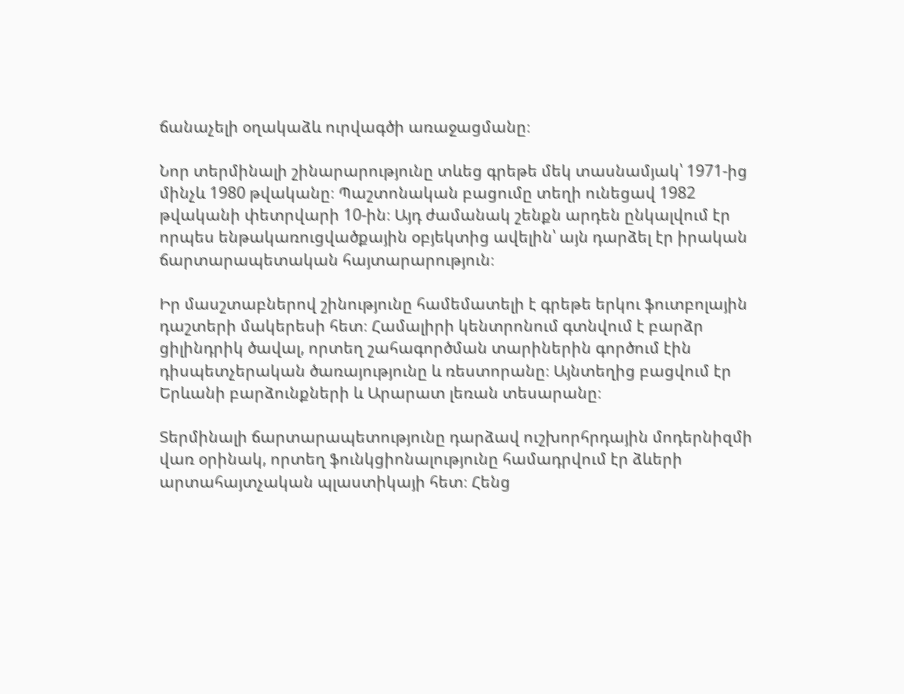ճանաչելի օղակաձև ուրվագծի առաջացմանը։

Նոր տերմինալի շինարարությունը տևեց գրեթե մեկ տասնամյակ՝ 1971-ից մինչև 1980 թվականը։ Պաշտոնական բացումը տեղի ունեցավ 1982 թվականի փետրվարի 10-ին։ Այդ ժամանակ շենքն արդեն ընկալվում էր որպես ենթակառուցվածքային օբյեկտից ավելին՝ այն դարձել էր իրական ճարտարապետական հայտարարություն։

Իր մասշտաբներով շինությունը համեմատելի է գրեթե երկու ֆուտբոլային դաշտերի մակերեսի հետ։ Համալիրի կենտրոնում գտնվում է բարձր ցիլինդրիկ ծավալ, որտեղ շահագործման տարիներին գործում էին դիսպետչերական ծառայությունը և ռեստորանը։ Այնտեղից բացվում էր Երևանի բարձունքների և Արարատ լեռան տեսարանը։

Տերմինալի ճարտարապետությունը դարձավ ուշխորհրդային մոդերնիզմի վառ օրինակ, որտեղ ֆունկցիոնալությունը համադրվում էր ձևերի արտահայտչական պլաստիկայի հետ։ Հենց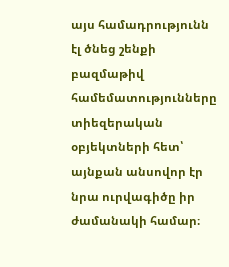այս համադրությունն էլ ծնեց շենքի բազմաթիվ համեմատությունները տիեզերական օբյեկտների հետ՝ այնքան անսովոր էր նրա ուրվագիծը իր ժամանակի համար։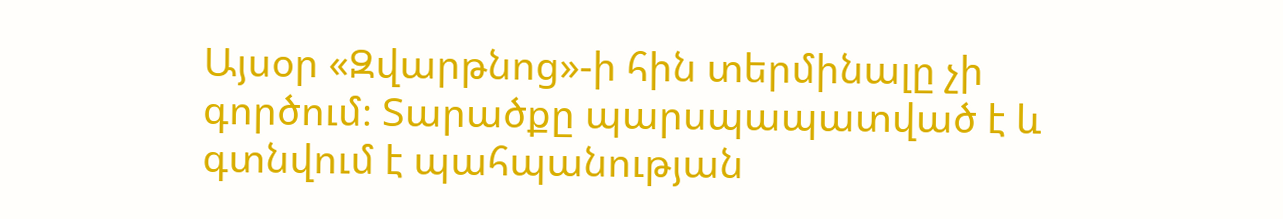Այսօր «Զվարթնոց»-ի հին տերմինալը չի գործում։ Տարածքը պարսպապատված է և գտնվում է պահպանության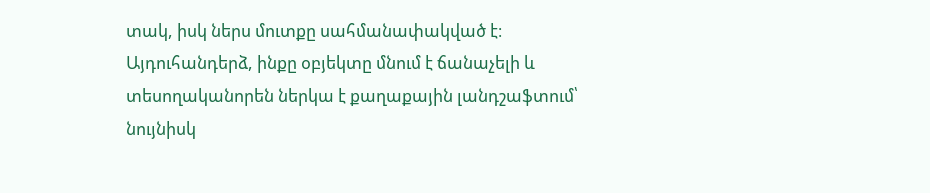տակ, իսկ ներս մուտքը սահմանափակված է։ Այդուհանդերձ, ինքը օբյեկտը մնում է ճանաչելի և տեսողականորեն ներկա է քաղաքային լանդշաֆտում՝ նույնիսկ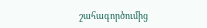շահագործումից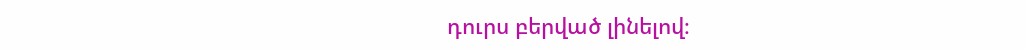դուրս բերված լինելով։